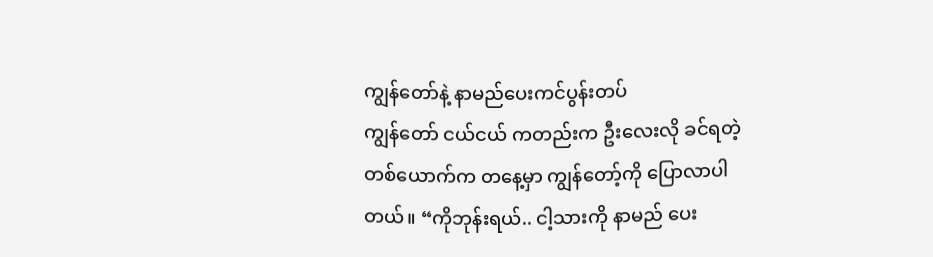ကျွန်တော်နဲ့ နာမည်ပေးကင်ပွန်းတပ်
ကျွန်တော် ငယ်ငယ် ကတည်းက ဦးလေးလို ခင်ရတဲ့ တစ်ယောက်က တနေ့မှာ ကျွန်တော့်ကို ပြောလာပါတယ်။ “ကိုဘုန်းရယ်.. ငါ့သားကို နာမည် ပေး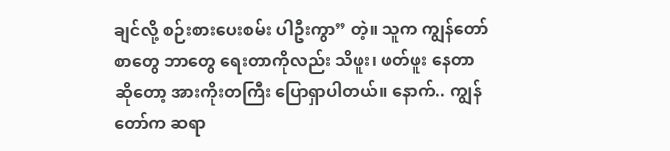ချင်လို့ စဉ်းစားပေးစမ်း ပါဦးကွာ” တဲ့။ သူက ကျွန်တော် စာတွေ ဘာတွေ ရေးတာကိုလည်း သိဖူး၊ ဖတ်ဖူး နေတာဆိုတော့ အားကိုးတကြီး ပြောရှာပါတယ်။ နောက်.. ကျွန်တော်က ဆရာ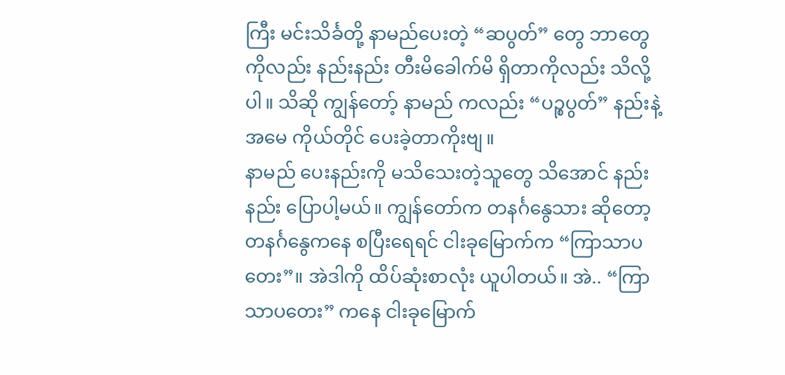ကြီး မင်းသိင်္ခတို့ နာမည်ပေးတဲ့ “ဆပွတ်” တွေ ဘာတွေ ကိုလည်း နည်းနည်း တီးမိခေါက်မိ ရှိတာကိုလည်း သိလို့ပါ။ သိဆို ကျွန်တော့် နာမည် ကလည်း “ပဉ္စပွတ်” နည်းနဲ့ အမေ ကိုယ်တိုင် ပေးခဲ့တာကိုးဗျ။
နာမည် ပေးနည်းကို မသိသေးတဲ့သူတွေ သိအောင် နည်းနည်း ပြောပါ့မယ်။ ကျွန်တော်က တနင်္ဂနွေသား ဆိုတော့ တနင်္ဂနွေကနေ စပြီးရေရင် ငါးခုမြောက်က “ကြာသာပတေး”။ အဲဒါကို ထိပ်ဆုံးစာလုံး ယူပါတယ်။ အဲ.. “ကြာသာပတေး” ကနေ ငါးခုမြောက်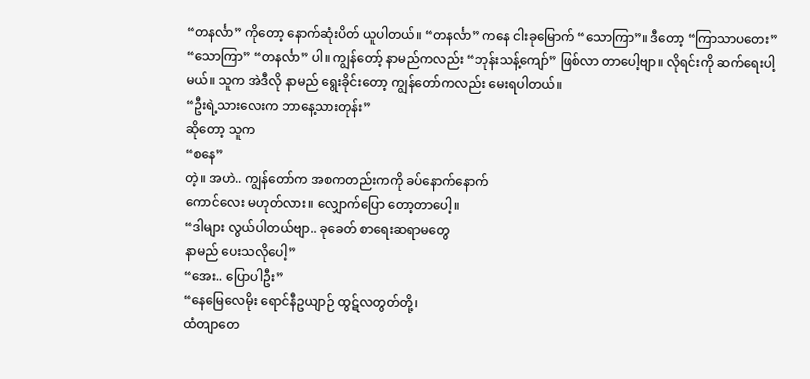“တနင်္လာ” ကိုတော့ နောက်ဆုံးပိတ် ယူပါတယ်။ “တနင်္လာ” ကနေ ငါးခုမြောက် “သောကြာ”။ ဒီတော့ “ကြာသာပတေး” “သောကြာ” “တနင်္လာ” ပါ။ ကျွန်တော့် နာမည်ကလည်း “ဘုန်းသန့်ကျော်” ဖြစ်လာ တာပေါ့ဗျာ။ လိုရင်းကို ဆက်ရေးပါ့မယ်။ သူက အဲဒီလို နာမည် ရွေးခိုင်းတော့ ကျွန်တော်ကလည်း မေးရပါတယ်။
“ဦးရဲ့သားလေးက ဘာနေ့သားတုန်း”
ဆိုတော့ သူက
“စနေ”
တဲ့။ အဟဲ.. ကျွန်တော်က အစကတည်းကကို ခပ်နောက်နောက်
ကောင်လေး မဟုတ်လား။ လျှောက်ပြော တော့တာပေါ့။
“ဒါများ လွယ်ပါတယ်ဗျာ.. ခုခေတ် စာရေးဆရာမတွေ
နာမည် ပေးသလိုပေါ့”
“အေး.. ပြောပါဦး”
“နေမြေလေမိုး ရောင်နီဥယျာဉ် ထွဋ်လတွတ်တို့၊
ထံတျာတေ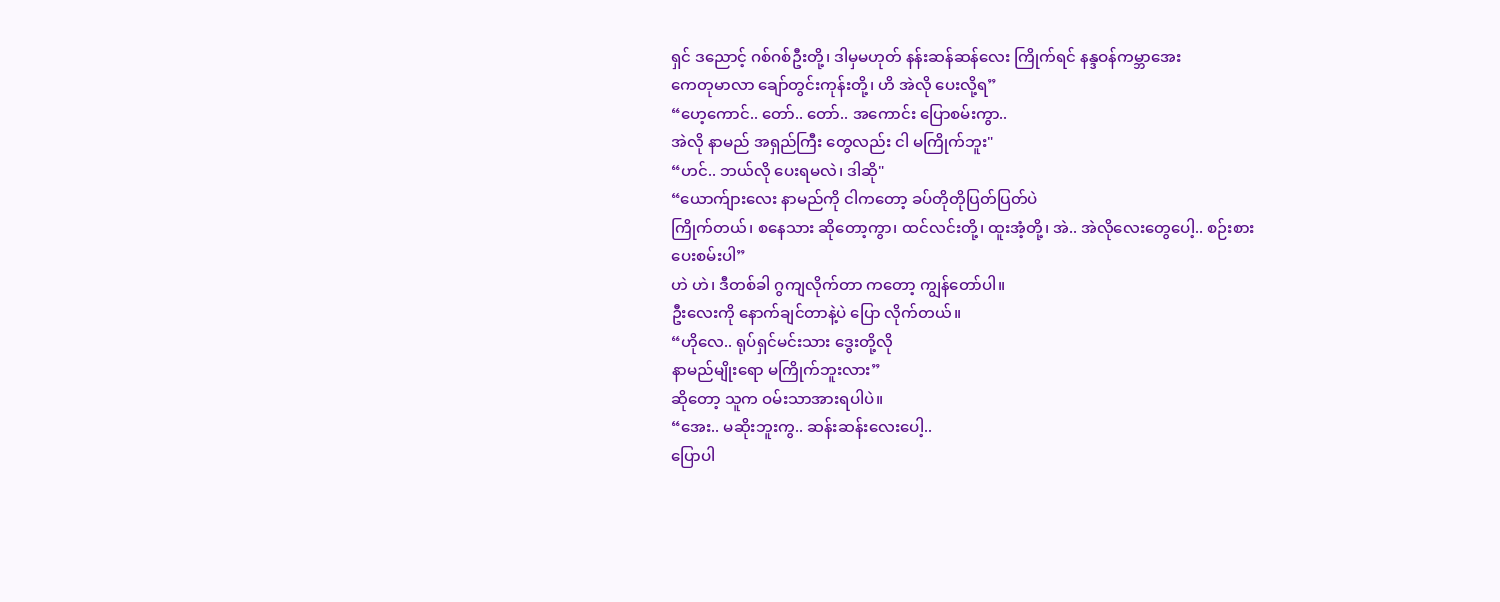ရှင် ဒညောင့် ဂစ်ဂစ်ဦးတို့၊ ဒါမှမဟုတ် နန်းဆန်ဆန်လေး ကြိုက်ရင် နန္ဒဝန်ကမ္ဘာအေး
ကေတုမာလာ ချော်တွင်းကုန်းတို့၊ ဟိ အဲလို ပေးလို့ရ”
“ဟေ့ကောင်.. တော်.. တော်.. အကောင်း ပြောစမ်းကွာ..
အဲလို နာမည် အရှည်ကြီး တွေလည်း ငါ မကြိုက်ဘူး"
“ဟင်.. ဘယ်လို ပေးရမလဲ၊ ဒါဆို"
“ယောက်ျားလေး နာမည်ကို ငါကတော့ ခပ်တိုတိုပြတ်ပြတ်ပဲ
ကြိုက်တယ်၊ စနေသား ဆိုတော့ကွာ၊ ထင်လင်းတို့၊ ထူးအံ့တို့၊ အဲ.. အဲလိုလေးတွေပေါ့.. စဉ်းစား
ပေးစမ်းပါ”
ဟဲ ဟဲ၊ ဒီတစ်ခါ ဂွကျလိုက်တာ ကတော့ ကျွန်တော်ပါ။
ဦးလေးကို နောက်ချင်တာနဲ့ပဲ ပြော လိုက်တယ်။
“ဟိုလေ.. ရုပ်ရှင်မင်းသား ဒွေးတို့လို
နာမည်မျိုးရော မကြိုက်ဘူးလား”
ဆိုတော့ သူက ဝမ်းသာအားရပါပဲ။
“အေး.. မဆိုးဘူးကွ.. ဆန်းဆန်းလေးပေါ့..
ပြောပါ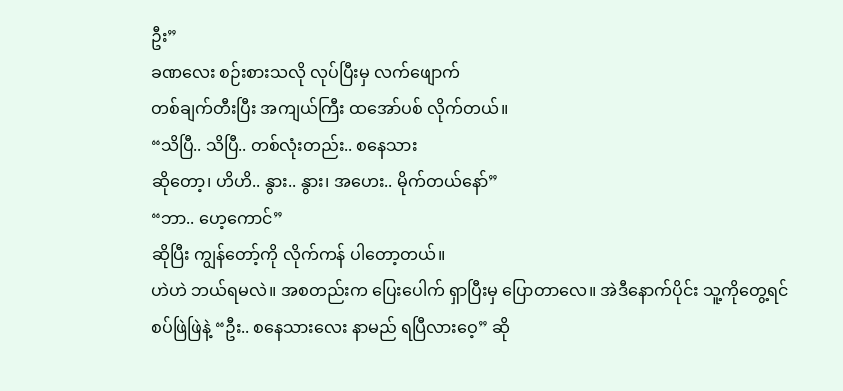ဦး”
ခဏလေး စဉ်းစားသလို လုပ်ပြီးမှ လက်ဖျောက်
တစ်ချက်တီးပြီး အကျယ်ကြီး ထအော်ပစ် လိုက်တယ်။
“သိပြီ.. သိပြီ.. တစ်လုံးတည်း.. စနေသား
ဆိုတော့၊ ဟိဟိ.. နွား.. နွား၊ အဟေး.. မိုက်တယ်နော်”
“ဘာ.. ဟေ့ကောင်”
ဆိုပြီး ကျွန်တော့်ကို လိုက်ကန် ပါတော့တယ်။
ဟဲဟဲ ဘယ်ရမလဲ။ အစတည်းက ပြေးပေါက် ရှာပြီးမှ ပြောတာလေ။ အဲဒီနောက်ပိုင်း သူ့ကိုတွေ့ရင်
စပ်ဖြဲဖြဲနဲ့ “ဦး.. စနေသားလေး နာမည် ရပြီလားဝေ့” ဆို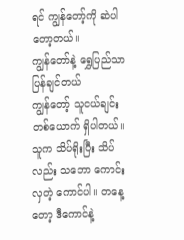ရင် ကျွန်တော့်ကို ဆဲပါတော့တယ်။
ကျွန်တော်နဲ့ ရွှေပြည်သာပြန်ချင်တယ်
ကျွန်တော့် သူငယ်ချင်း တစ်ယောက် ရှိပါတယ်။ သူက သိပ်ရိုးပြီး သိပ်လည်း သဘော ကောင်းလှတဲ့ ကောင်ပါ။ တနေ့တော့ ဒီကောင်နဲ့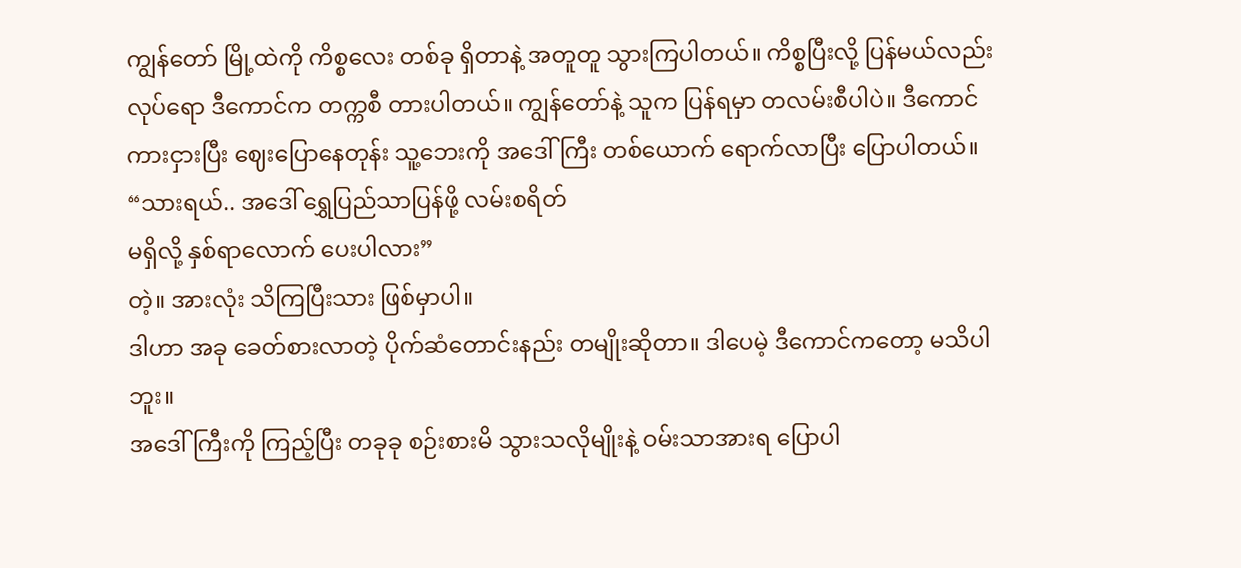ကျွန်တော် မြို့ထဲကို ကိစ္စလေး တစ်ခု ရှိတာနဲ့ အတူတူ သွားကြပါတယ်။ ကိစ္စပြီးလို့ ပြန်မယ်လည်း လုပ်ရော ဒီကောင်က တက္ကစီ တားပါတယ်။ ကျွန်တော်နဲ့ သူက ပြန်ရမှာ တလမ်းစီပါပဲ။ ဒီကောင် ကားငှားပြီး ဈေးပြောနေတုန်း သူ့ဘေးကို အဒေါ်ကြီး တစ်ယောက် ရောက်လာပြီး ပြောပါတယ်။
“သားရယ်.. အဒေါ် ရွှေပြည်သာပြန်ဖို့ လမ်းစရိတ်
မရှိလို့ နှစ်ရာလောက် ပေးပါလား”
တဲ့။ အားလုံး သိကြပြီးသား ဖြစ်မှာပါ။
ဒါဟာ အခု ခေတ်စားလာတဲ့ ပိုက်ဆံတောင်းနည်း တမျိုးဆိုတာ။ ဒါပေမဲ့ ဒီကောင်ကတော့ မသိပါဘူး။
အဒေါ်ကြီးကို ကြည့်ပြီး တခုခု စဉ်းစားမိ သွားသလိုမျိုးနဲ့ ဝမ်းသာအားရ ပြောပါ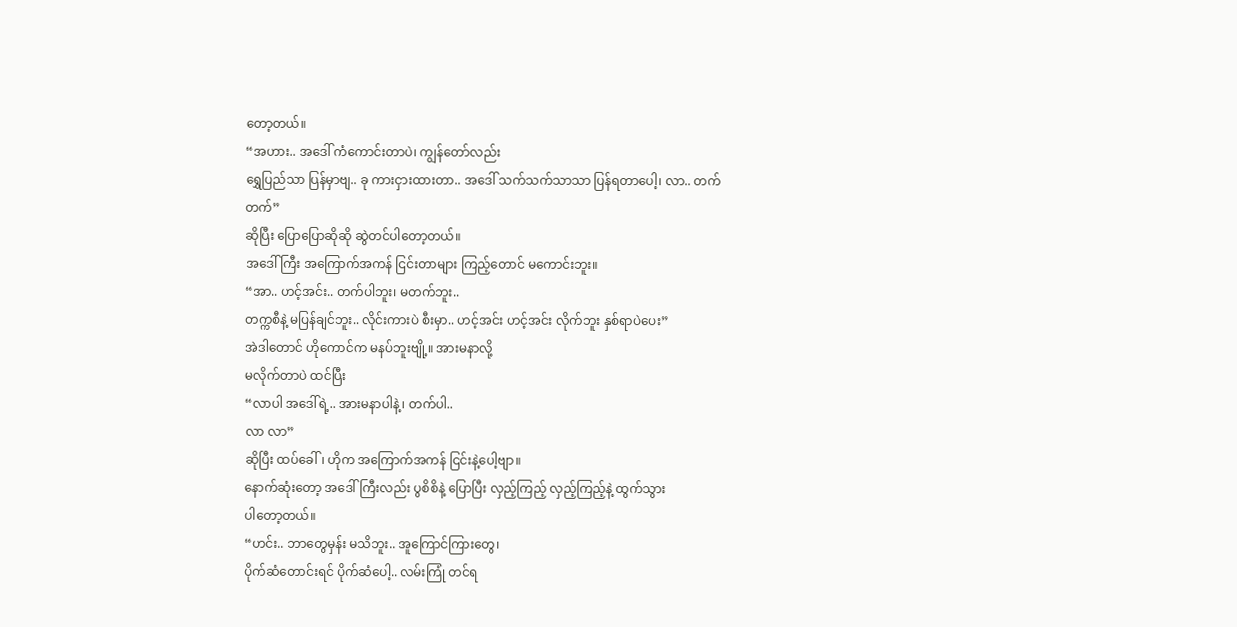တော့တယ်။
“အဟား.. အဒေါ် ကံကောင်းတာပဲ၊ ကျွန်တော်လည်း
ရွှေပြည်သာ ပြန်မှာဗျ.. ခု ကားငှားထားတာ.. အဒေါ် သက်သက်သာသာ ပြန်ရတာပေါ့၊ လာ.. တက်
တက်”
ဆိုပြီး ပြောပြောဆိုဆို ဆွဲတင်ပါတော့တယ်။
အဒေါ်ကြီး အကြောက်အကန် ငြင်းတာများ ကြည့်တောင် မကောင်းဘူး။
“အာ.. ဟင့်အင်း.. တက်ပါဘူး၊ မတက်ဘူး..
တက္ကစီနဲ့ မပြန်ချင်ဘူး.. လိုင်းကားပဲ စီးမှာ.. ဟင့်အင်း ဟင့်အင်း လိုက်ဘူး နှစ်ရာပဲပေး”
အဲဒါတောင် ဟိုကောင်က မနပ်ဘူးဗျို့။ အားမနာလို့
မလိုက်တာပဲ ထင်ပြီး
“လာပါ အဒေါ်ရဲ့.. အားမနာပါနဲ့၊ တက်ပါ..
လာ လာ”
ဆိုပြီး ထပ်ခေါ်၊ ဟိုက အကြောက်အကန် ငြင်းနဲ့ပေါ့ဗျာ။
နောက်ဆုံးတော့ အဒေါ်ကြီးလည်း ပွစိစိနဲ့ ပြောပြီး လှည့်ကြည့် လှည့်ကြည့်နဲ့ ထွက်သွား
ပါတော့တယ်။
“ဟင်း.. ဘာတွေမှန်း မသိဘူး.. အူကြောင်ကြားတွေ၊
ပိုက်ဆံတောင်းရင် ပိုက်ဆံပေါ့.. လမ်းကြုံ တင်ရ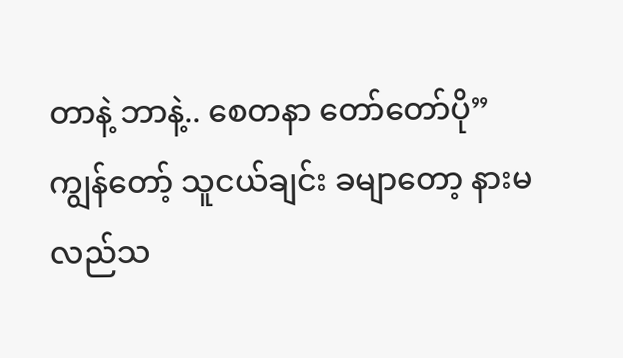တာနဲ့ ဘာနဲ့.. စေတနာ တော်တော်ပို”
ကျွန်တော့် သူငယ်ချင်း ခမျာတော့ နားမလည်သ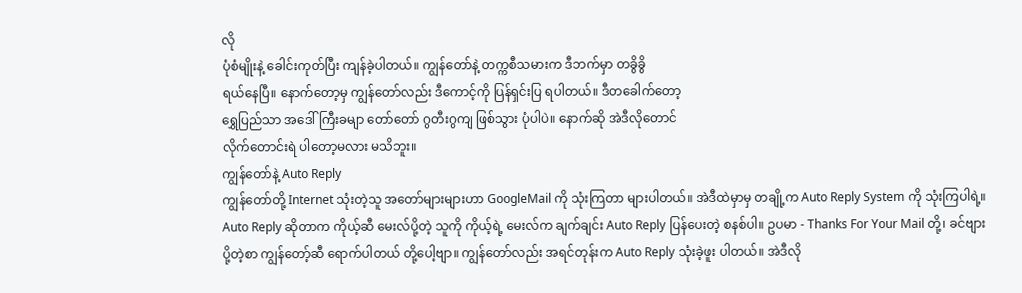လို
ပုံစံမျိုးနဲ့ ခေါင်းကုတ်ပြီး ကျန်ခဲ့ပါတယ်။ ကျွန်တော်နဲ့ တက္ကစီသမားက ဒီဘက်မှာ တခွိခွိ
ရယ်နေပြီ။ နောက်တော့မှ ကျွန်တော်လည်း ဒီကောင့်ကို ပြန်ရှင်းပြ ရပါတယ်။ ဒီတခေါက်တော့
ရွှေပြည်သာ အဒေါ်ကြီးခမျာ တော်တော် ဂွတီးဂွကျ ဖြစ်သွား ပုံပါပဲ။ နောက်ဆို အဲဒီလိုတောင်
လိုက်တောင်းရဲ ပါတော့မလား မသိဘူး။
ကျွန်တော်နဲ့ Auto Reply
ကျွန်တော်တို့ Internet သုံးတဲ့သူ အတော်များများဟာ GoogleMail ကို သုံးကြတာ များပါတယ်။ အဲဒီထဲမှာမှ တချို့က Auto Reply System ကို သုံးကြပါရဲ့။ Auto Reply ဆိုတာက ကိုယ့်ဆီ မေးလ်ပို့တဲ့ သူကို ကိုယ့်ရဲ့ မေးလ်က ချက်ချင်း Auto Reply ပြန်ပေးတဲ့ စနစ်ပါ။ ဥပမာ - Thanks For Your Mail တို့၊ ခင်ဗျား ပို့တဲ့စာ ကျွန်တော့်ဆီ ရောက်ပါတယ် တို့ပေါ့ဗျာ။ ကျွန်တော်လည်း အရင်တုန်းက Auto Reply သုံးခဲ့ဖူး ပါတယ်။ အဲဒီလို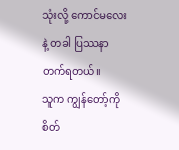သုံးလို့ ကောင်မလေးနဲ့ တခါ ပြဿနာ တက်ရတယ်။
သူက ကျွန်တော့်ကို စိတ်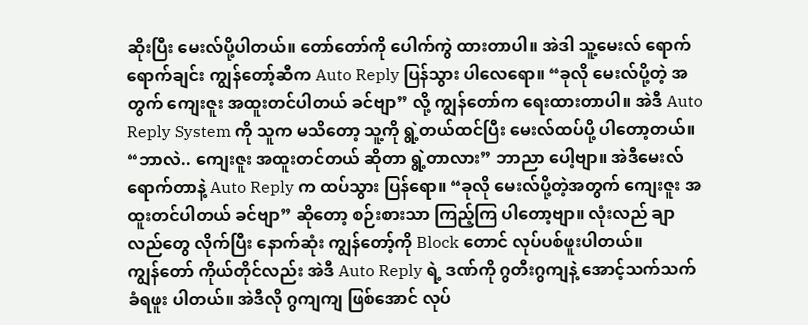ဆိုးပြီး မေးလ်ပို့ပါတယ်။ တော်တော်ကို ပေါက်ကွဲ ထားတာပါ။ အဲဒါ သူ့မေးလ် ရောက်ရောက်ချင်း ကျွန်တော့်ဆီက Auto Reply ပြန်သွား ပါလေရော။ “ခုလို မေးလ်ပို့တဲ့ အတွက် ကျေးဇူး အထူးတင်ပါတယ် ခင်ဗျာ” လို့ ကျွန်တော်က ရေးထားတာပါ။ အဲဒီ Auto Reply System ကို သူက မသိတော့ သူ့ကို ရွဲ့တယ်ထင်ပြီး မေးလ်ထပ်ပို့ ပါတော့တယ်။ “ဘာလဲ.. ကျေးဇူး အထူးတင်တယ် ဆိုတာ ရွဲ့တာလား” ဘာညာ ပေါ့ဗျာ။ အဲဒီမေးလ် ရောက်တာနဲ့ Auto Reply က ထပ်သွား ပြန်ရော။ “ခုလို မေးလ်ပို့တဲ့အတွက် ကျေးဇူး အထူးတင်ပါတယ် ခင်ဗျာ” ဆိုတော့ စဉ်းစားသာ ကြည့်ကြ ပါတော့ဗျာ။ လုံးလည် ချာလည်တွေ လိုက်ပြီး နောက်ဆုံး ကျွန်တော့်ကို Block တောင် လုပ်ပစ်ဖူးပါတယ်။
ကျွန်တော် ကိုယ်တိုင်လည်း အဲဒီ Auto Reply ရဲ့ ဒဏ်ကို ဂွတီးဂွကျနဲ့ အောင့်သက်သက် ခံရဖူး ပါတယ်။ အဲဒီလို ဂွကျကျ ဖြစ်အောင် လုပ်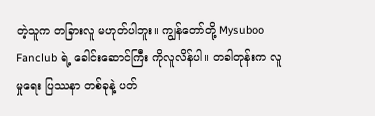တဲ့သူက တခြားလူ မဟုတ်ပါဘူး။ ကျွန်တော်တို့ Mysuboo Fanclub ရဲ့ ခေါင်းဆောင်ကြီး ကိုလူလိန်ပါ။ တခါတုန်းက လူမှုရေး ပြဿနာ တစ်ခုနဲ့ ပတ်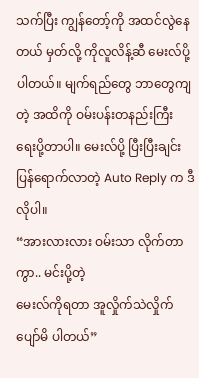သက်ပြီး ကျွန်တော့်ကို အထင်လွဲနေတယ် မှတ်လို့ ကိုလူလိန့်ဆီ မေးလ်ပို့ပါတယ်။ မျက်ရည်တွေ ဘာတွေကျတဲ့ အထိကို ဝမ်းပန်းတနည်းကြီး ရေးပို့တာပါ။ မေးလ်ပို့ ပြီးပြီးချင်း ပြန်ရောက်လာတဲ့ Auto Reply က ဒီလိုပါ။
“အားလားလား ဝမ်းသာ လိုက်တာကွာ.. မင်းပို့တဲ့
မေးလ်ကိုရတာ အူလှိုက်သဲလှိုက် ပျော်မိ ပါတယ်”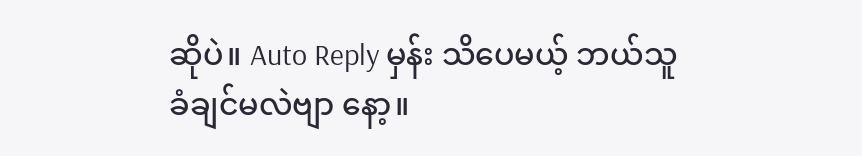ဆိုပဲ။ Auto Reply မှန်း သိပေမယ့် ဘယ်သူ
ခံချင်မလဲဗျာ နော့။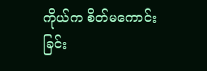ကိုယ်က စိတ်မကောင်းခြင်း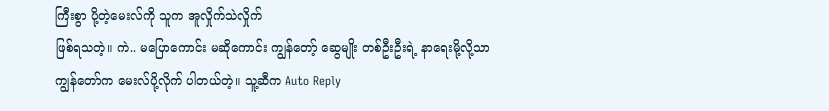ကြီးစွာ ပို့တဲ့မေးလ်ကို သူက အူလှိုက်သဲလှိုက်
ဖြစ်ရသတဲ့။ ကဲ.. မပြောကောင်း မဆိုကောင်း ကျွန်တော့် ဆွေမျိုး တစ်ဦးဦးရဲ့ နာရေးမို့လို့သာ
ကျွန်တော်က မေးလ်ပို့လိုက် ပါတယ်တဲ့။ သူ့ဆီက Auto Reply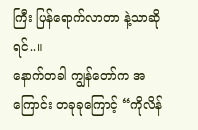ကြီး ပြန်ရောက်လာတာ နဲ့သာဆိုရင်..။
နောက်တခါ ကျွန်တော်က အကြောင်း တခုခုကြောင့် “ကိုလိန်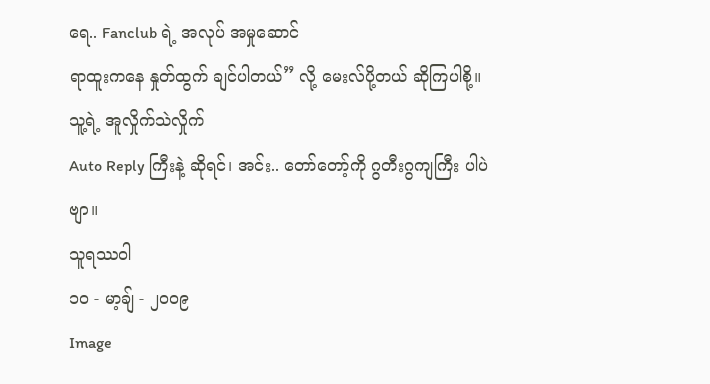ရေ.. Fanclub ရဲ့ အလုပ် အမှုဆောင်
ရာထူးကနေ နှုတ်ထွက် ချင်ပါတယ်” လို့ မေးလ်ပို့တယ် ဆိုကြပါစို့။ သူ့ရဲ့ အူလှိုက်သဲလှိုက်
Auto Reply ကြီးနဲ့ ဆိုရင်၊ အင်း.. တော်တော့်ကို ဂွတီးဂွကျကြီး ပါပဲဗျာ။
သူရဿဝါ
၁၀ - မာ့ချ် - ၂၀၀၉
Image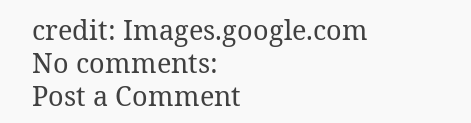credit: Images.google.com
No comments:
Post a Comment